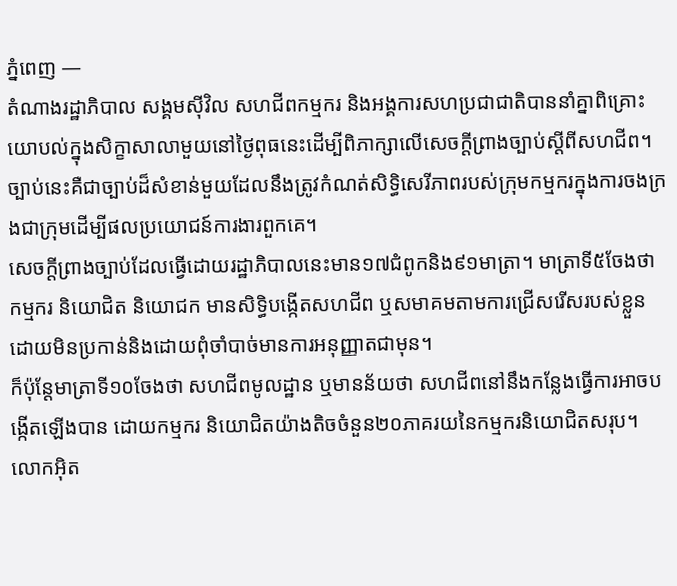ភ្នំពេញ —
តំណាងរដ្ឋាភិបាល សង្គមស៊ីវិល សហជីពកម្មករ និងអង្គការសហប្រជាជាតិបាននាំគ្នាពិគ្រោះយោបល់ក្នុងសិក្ខាសាលាមួយនៅថ្ងៃពុធនេះដើម្បីពិភាក្សាលើសេចក្តីព្រាងច្បាប់ស្តីពីសហជីព។ ច្បាប់នេះគឺជាច្បាប់ដ៏សំខាន់មួយដែលនឹងត្រូវកំណត់សិទ្ធិសេរីភាពរបស់ក្រុមកម្មករក្នុងការចងក្រងជាក្រុមដើម្បីផលប្រយោជន៍ការងារពួកគេ។
សេចក្តីព្រាងច្បាប់ដែលធ្វើដោយរដ្ឋាភិបាលនេះមាន១៧ជំពូកនិង៩១មាត្រា។ មាត្រាទី៥ចែងថា កម្មករ និយោជិត និយោជក មានសិទ្ធិបង្កើតសហជីព ឬសមាគមតាមការជ្រើសរើសរបស់ខ្លួន ដោយមិនប្រកាន់និងដោយពុំចាំបាច់មានការអនុញ្ញាតជាមុន។
ក៏ប៉ុន្តែមាត្រាទី១០ចែងថា សហជីពមូលដ្ឋាន ឬមានន័យថា សហជីពនៅនឹងកន្លែងធ្វើការអាចបង្កើតឡើងបាន ដោយកម្មករ និយោជិតយ៉ាងតិចចំនួន២០ភាគរយនៃកម្មករនិយោជិតសរុប។
លោកអ៊ិត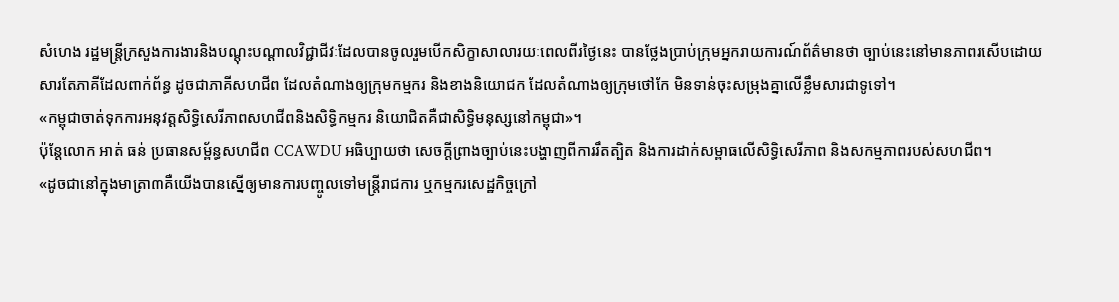សំហេង រដ្ឋមន្ត្រីក្រសួងការងារនិងបណ្តុះបណ្តាលវិជ្ជាជីវៈដែលបានចូលរួមបើកសិក្ខាសាលារយៈពេលពីរថ្ងៃនេះ បានថ្លែងប្រាប់ក្រុមអ្នករាយការណ៍ព័ត៌មានថា ច្បាប់នេះនៅមានភាពរសើបដោយសារតែភាគីដែលពាក់ព័ន្ធ ដូចជាភាគីសហជីព ដែលតំណាងឲ្យក្រុមកម្មករ និងខាងនិយោជក ដែលតំណាងឲ្យក្រុមថៅកែ មិនទាន់ចុះសម្រុងគ្នាលើខ្លឹមសារជាទូទៅ។
«កម្ពុជាចាត់ទុកការអនុវត្តសិទ្ធិសេរីភាពសហជីពនិងសិទ្ធិកម្មករ និយោជិតគឺជាសិទ្ធិមនុស្សនៅកម្ពុជា»។
ប៉ុន្តែលោក អាត់ ធន់ ប្រធានសម្ព័ន្ធសហជីព CCAWDU អធិប្បាយថា សេចក្តីព្រាងច្បាប់នេះបង្ហាញពីការរឹតត្បិត និងការដាក់សម្ពាធលើសិទ្ធិសេរីភាព និងសកម្មភាពរបស់សហជីព។
«ដូចជានៅក្នុងមាត្រា៣គឺយើងបានស្នើឲ្យមានការបញ្ចូលទៅមន្ត្រីរាជការ ឬកម្មករសេដ្ឋកិច្ចក្រៅ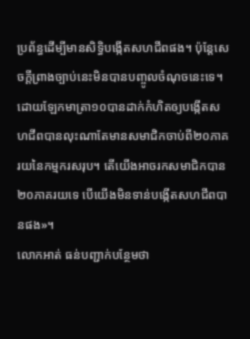ប្រព័ន្ធដើម្បីមានសិទ្ធិបង្កើតសហជីពផង។ ប៉ុន្តែសេចក្តីព្រាងច្បាប់នេះមិនបានបញ្ចូលចំណុចនេះទេ។ ដោយឡែកមាត្រា១០បានដាក់កំហិតឲ្យបង្កើតសហជីពបានលុះណាតែមានសមាជិកចាប់ពី២០ភាគរយនៃកម្មករសរុប។ តើយើងអាចរកសមាជិកបាន២០ភាគរយទេ បើយើងមិនទាន់បង្កើតសហជីពបានផង»។
លោកអាត់ ធន់បញ្ជាក់បន្ថែមថា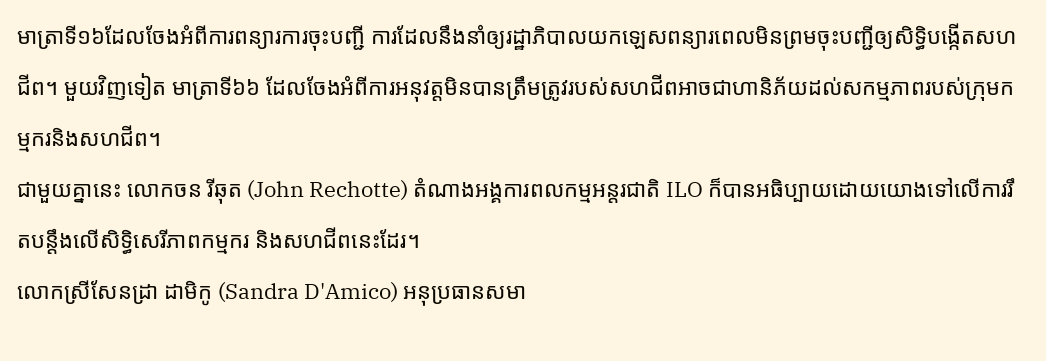មាត្រាទី១៦ដែលចែងអំពីការពន្យារការចុះបញ្ជី ការដែលនឹងនាំឲ្យរដ្ឋាភិបាលយកឡេសពន្យារពេលមិនព្រមចុះបញ្ជីឲ្យសិទ្ធិបង្កើតសហជីព។ មួយវិញទៀត មាត្រាទី៦៦ ដែលចែងអំពីការអនុវត្តមិនបានត្រឹមត្រូវរបស់សហជីពអាចជាហានិភ័យដល់សកម្មភាពរបស់ក្រុមកម្មករនិងសហជីព។
ជាមួយគ្នានេះ លោកចន រីឆុត (John Rechotte) តំណាងអង្គការពលកម្មអន្តរជាតិ ILO ក៏បានអធិប្បាយដោយយោងទៅលើការរឹតបន្តឹងលើសិទ្ធិសេរីភាពកម្មករ និងសហជីពនេះដែរ។
លោកស្រីសែនដ្រា ដាមិកូ (Sandra D'Amico) អនុប្រធានសមា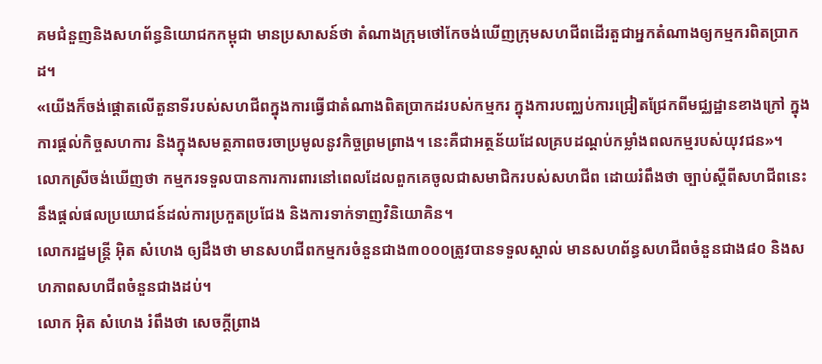គមជំនួញនិងសហព័ន្ធនិយោជកកម្ពុជា មានប្រសាសន៍ថា តំណាងក្រុមថៅកែចង់ឃើញក្រុមសហជីពដើរតួជាអ្នកតំណាងឲ្យកម្មករពិតប្រាកដ។
«យើងក៏ចង់ផ្តោតលើតួនាទីរបស់សហជីពក្នុងការធ្វើជាតំណាងពិតប្រាកដរបស់កម្មករ ក្នុងការបញ្ឈប់ការជ្រៀតជ្រែកពីមជ្ឈដ្ឋានខាងក្រៅ ក្នុងការផ្តល់កិច្ចសហការ និងក្នុងសមត្ថភាពចរចាប្រមូលនូវកិច្ចព្រមព្រាង។ នេះគឺជាអត្ថន័យដែលគ្របដណ្តប់កម្លាំងពលកម្មរបស់យុវជន»។
លោកស្រីចង់ឃើញថា កម្មករទទួលបានការការពារនៅពេលដែលពួកគេចូលជាសមាជិករបស់សហជីព ដោយរំពឹងថា ច្បាប់ស្តីពីសហជីពនេះនឹងផ្តល់ផលប្រយោជន៍ដល់ការប្រកួតប្រជែង និងការទាក់ទាញវិនិយោគិន។
លោករដ្ឋមន្ត្រី អ៊ិត សំហេង ឲ្យដឹងថា មានសហជីពកម្មករចំនួនជាង៣០០០ត្រូវបានទទួលស្គាល់ មានសហព័ន្ធសហជីពចំនួនជាង៨០ និងសហភាពសហជីពចំនួនជាងដប់។
លោក អ៊ិត សំហេង រំពឹងថា សេចក្តីព្រាង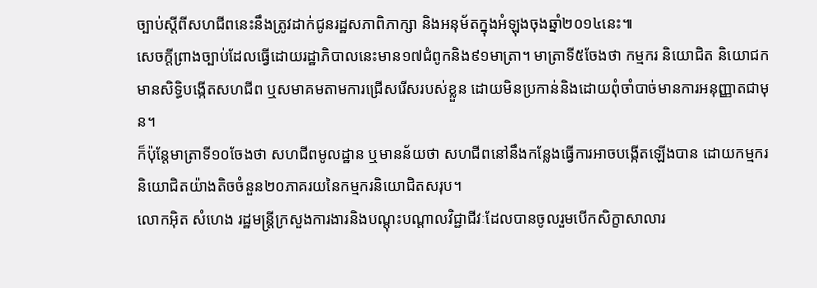ច្បាប់ស្តីពីសហជីពនេះនឹងត្រូវដាក់ជូនរដ្ឋសភាពិភាក្សា និងអនុម័តក្នុងអំឡុងចុងឆ្នាំ២០១៤នេះ៕
សេចក្តីព្រាងច្បាប់ដែលធ្វើដោយរដ្ឋាភិបាលនេះមាន១៧ជំពូកនិង៩១មាត្រា។ មាត្រាទី៥ចែងថា កម្មករ និយោជិត និយោជក មានសិទ្ធិបង្កើតសហជីព ឬសមាគមតាមការជ្រើសរើសរបស់ខ្លួន ដោយមិនប្រកាន់និងដោយពុំចាំបាច់មានការអនុញ្ញាតជាមុន។
ក៏ប៉ុន្តែមាត្រាទី១០ចែងថា សហជីពមូលដ្ឋាន ឬមានន័យថា សហជីពនៅនឹងកន្លែងធ្វើការអាចបង្កើតឡើងបាន ដោយកម្មករ និយោជិតយ៉ាងតិចចំនួន២០ភាគរយនៃកម្មករនិយោជិតសរុប។
លោកអ៊ិត សំហេង រដ្ឋមន្ត្រីក្រសួងការងារនិងបណ្តុះបណ្តាលវិជ្ជាជីវៈដែលបានចូលរួមបើកសិក្ខាសាលារ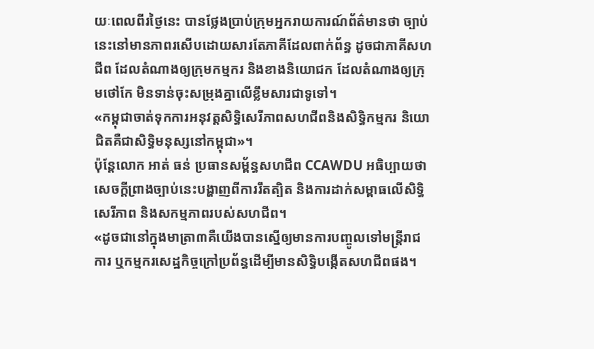យៈពេលពីរថ្ងៃនេះ បានថ្លែងប្រាប់ក្រុមអ្នករាយការណ៍ព័ត៌មានថា ច្បាប់នេះនៅមានភាពរសើបដោយសារតែភាគីដែលពាក់ព័ន្ធ ដូចជាភាគីសហជីព ដែលតំណាងឲ្យក្រុមកម្មករ និងខាងនិយោជក ដែលតំណាងឲ្យក្រុមថៅកែ មិនទាន់ចុះសម្រុងគ្នាលើខ្លឹមសារជាទូទៅ។
«កម្ពុជាចាត់ទុកការអនុវត្តសិទ្ធិសេរីភាពសហជីពនិងសិទ្ធិកម្មករ និយោជិតគឺជាសិទ្ធិមនុស្សនៅកម្ពុជា»។
ប៉ុន្តែលោក អាត់ ធន់ ប្រធានសម្ព័ន្ធសហជីព CCAWDU អធិប្បាយថា សេចក្តីព្រាងច្បាប់នេះបង្ហាញពីការរឹតត្បិត និងការដាក់សម្ពាធលើសិទ្ធិសេរីភាព និងសកម្មភាពរបស់សហជីព។
«ដូចជានៅក្នុងមាត្រា៣គឺយើងបានស្នើឲ្យមានការបញ្ចូលទៅមន្ត្រីរាជការ ឬកម្មករសេដ្ឋកិច្ចក្រៅប្រព័ន្ធដើម្បីមានសិទ្ធិបង្កើតសហជីពផង។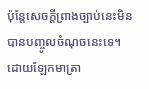ប៉ុន្តែសេចក្តីព្រាងច្បាប់នេះមិនបានបញ្ចូលចំណុចនេះទេ។ ដោយឡែកមាត្រា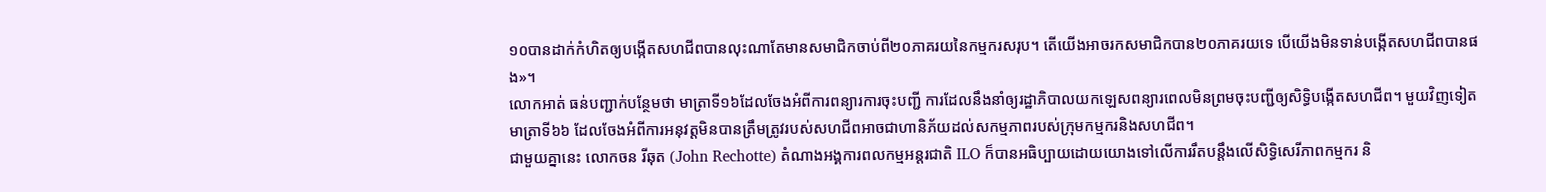១០បានដាក់កំហិតឲ្យបង្កើតសហជីពបានលុះណាតែមានសមាជិកចាប់ពី២០ភាគរយនៃកម្មករសរុប។ តើយើងអាចរកសមាជិកបាន២០ភាគរយទេ បើយើងមិនទាន់បង្កើតសហជីពបានផង»។
លោកអាត់ ធន់បញ្ជាក់បន្ថែមថា មាត្រាទី១៦ដែលចែងអំពីការពន្យារការចុះបញ្ជី ការដែលនឹងនាំឲ្យរដ្ឋាភិបាលយកឡេសពន្យារពេលមិនព្រមចុះបញ្ជីឲ្យសិទ្ធិបង្កើតសហជីព។ មួយវិញទៀត មាត្រាទី៦៦ ដែលចែងអំពីការអនុវត្តមិនបានត្រឹមត្រូវរបស់សហជីពអាចជាហានិភ័យដល់សកម្មភាពរបស់ក្រុមកម្មករនិងសហជីព។
ជាមួយគ្នានេះ លោកចន រីឆុត (John Rechotte) តំណាងអង្គការពលកម្មអន្តរជាតិ ILO ក៏បានអធិប្បាយដោយយោងទៅលើការរឹតបន្តឹងលើសិទ្ធិសេរីភាពកម្មករ និ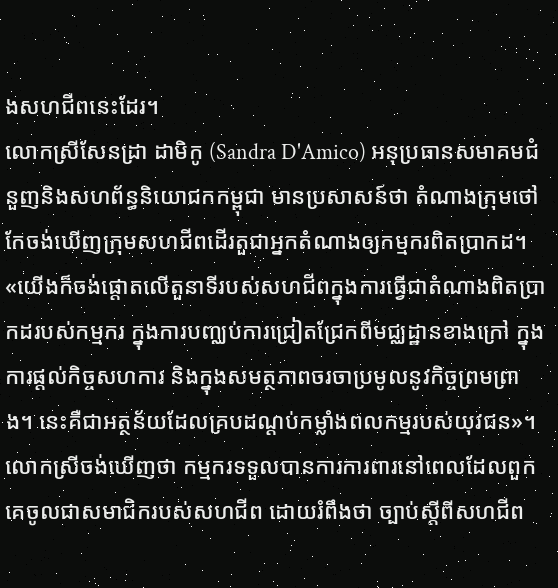ងសហជីពនេះដែរ។
លោកស្រីសែនដ្រា ដាមិកូ (Sandra D'Amico) អនុប្រធានសមាគមជំនួញនិងសហព័ន្ធនិយោជកកម្ពុជា មានប្រសាសន៍ថា តំណាងក្រុមថៅកែចង់ឃើញក្រុមសហជីពដើរតួជាអ្នកតំណាងឲ្យកម្មករពិតប្រាកដ។
«យើងក៏ចង់ផ្តោតលើតួនាទីរបស់សហជីពក្នុងការធ្វើជាតំណាងពិតប្រាកដរបស់កម្មករ ក្នុងការបញ្ឈប់ការជ្រៀតជ្រែកពីមជ្ឈដ្ឋានខាងក្រៅ ក្នុងការផ្តល់កិច្ចសហការ និងក្នុងសមត្ថភាពចរចាប្រមូលនូវកិច្ចព្រមព្រាង។ នេះគឺជាអត្ថន័យដែលគ្របដណ្តប់កម្លាំងពលកម្មរបស់យុវជន»។
លោកស្រីចង់ឃើញថា កម្មករទទួលបានការការពារនៅពេលដែលពួកគេចូលជាសមាជិករបស់សហជីព ដោយរំពឹងថា ច្បាប់ស្តីពីសហជីព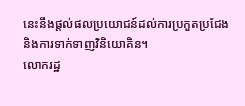នេះនឹងផ្តល់ផលប្រយោជន៍ដល់ការប្រកួតប្រជែង និងការទាក់ទាញវិនិយោគិន។
លោករដ្ឋ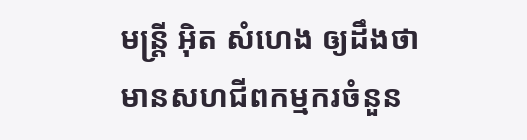មន្ត្រី អ៊ិត សំហេង ឲ្យដឹងថា មានសហជីពកម្មករចំនួន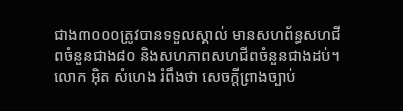ជាង៣០០០ត្រូវបានទទួលស្គាល់ មានសហព័ន្ធសហជីពចំនួនជាង៨០ និងសហភាពសហជីពចំនួនជាងដប់។
លោក អ៊ិត សំហេង រំពឹងថា សេចក្តីព្រាងច្បាប់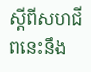ស្តីពីសហជីពនេះនឹង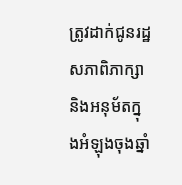ត្រូវដាក់ជូនរដ្ឋសភាពិភាក្សា និងអនុម័តក្នុងអំឡុងចុងឆ្នាំ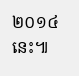២០១៤នេះ៕